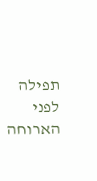תפילה לפני הארוחה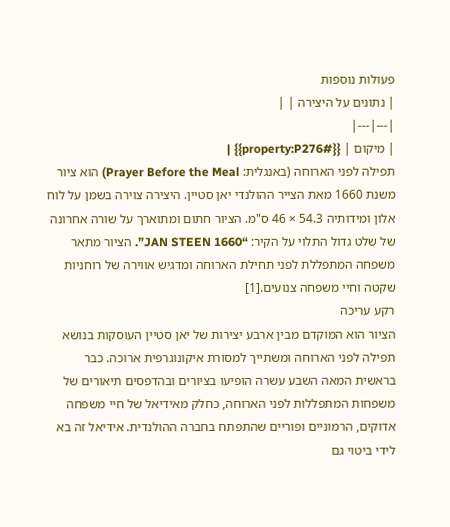פעולות נוספות
| נתונים על היצירה | |
|---|---|
| מיקום | {{#property:P276}} |
תפילה לפני הארוחה (באנגלית: Prayer Before the Meal) הוא ציור משנת 1660 מאת הצייר ההולנדי יאן סטיין. היצירה צוירה בשמן על לוח אלון ומידותיה 54.3 × 46 ס"מ. הציור חתום ומתוארך על שורה אחרונה של שלט גדול התלוי על הקיר: “JAN STEEN 1660”. הציור מתאר משפחה המתפללת לפני תחילת הארוחה ומדגיש אווירה של רוחניות שקטה וחיי משפחה צנועים.[1]
רקע עריכה
הציור הוא המוקדם מבין ארבע יצירות של יאן סטיין העוסקות בנושא תפילה לפני הארוחה ומשתייך למסורת איקונוגרפית ארוכה. כבר בראשית המאה השבע עשרה הופיעו בציורים ובהדפסים תיאורים של משפחות המתפללות לפני הארוחה, כחלק מאידיאל של חיי משפחה אדוקים, הרמוניים ופוריים שהתפתח בחברה ההולנדית. אידיאל זה בא לידי ביטוי גם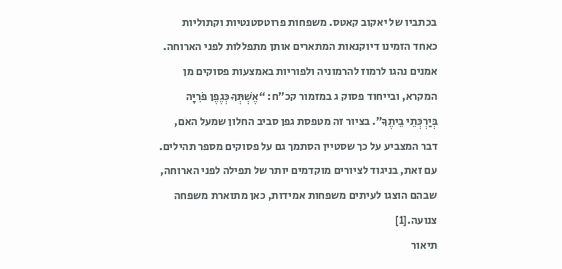בכתביו של יאקוב קאטס. משפחות פרוטסטנטיות וקתוליות כאחד הזמינו דיוקנאות המתארים אותן מתפללות לפני הארוחה. אמנים נהגו לרמוז להרמוניה ולפוריות באמצעות פסוקים מן המקרא, ובייחוד פסוק ג במזמור קכ"ח: “אֶשְׁתְּךָ כְּגֶפֶן פֹּרִיָּה בְּיַרְכְּתֵי בֵיתֶךָ”. בציור זה מטפסת גפן סביב החלון שמעל האם, דבר המצביע על כך שסטיין הסתמך גם על פסוקים מספר תהילים. עם זאת, בניגוד לציורים מוקדמים יותר של תפילה לפני הארוחה, שבהם הוצגו לעיתים משפחות אמידות, כאן מתוארת משפחה צנועה.[1]
תיאור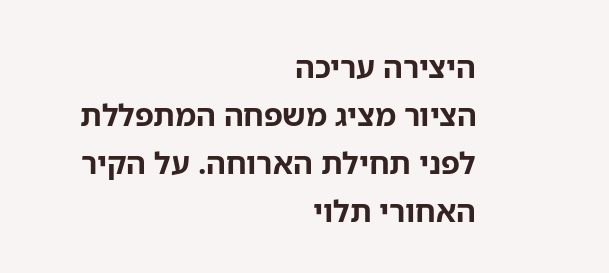היצירה עריכה
הציור מציג משפחה המתפללת לפני תחילת הארוחה. על הקיר האחורי תלוי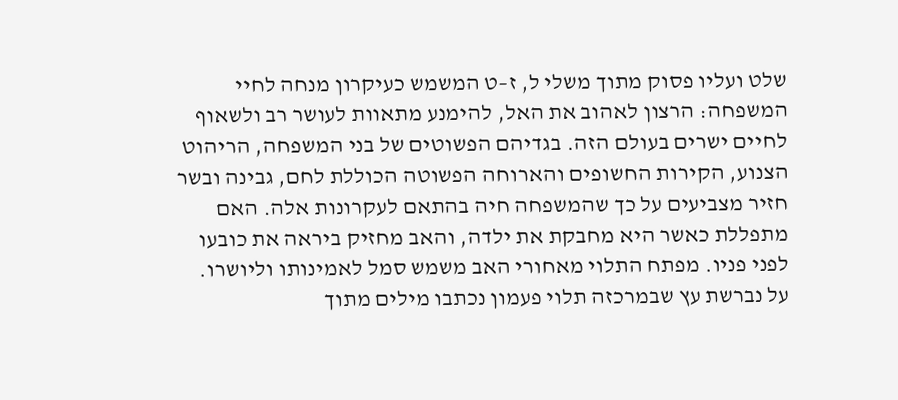שלט ועליו פסוק מתוך משלי ל, ז–ט המשמש כעיקרון מנחה לחיי המשפחה: הרצון לאהוב את האל, להימנע מתאוות לעושר רב ולשאוף לחיים ישרים בעולם הזה. בגדיהם הפשוטים של בני המשפחה, הריהוט הצנוע, הקירות החשופים והארוחה הפשוטה הכוללת לחם, גבינה ובשר חזיר מצביעים על כך שהמשפחה חיה בהתאם לעקרונות אלה. האם מתפללת כאשר היא מחבקת את ילדה, והאב מחזיק ביראה את כובעו לפני פניו. מפתח התלוי מאחורי האב משמש סמל לאמינותו וליושרו.
על נברשת עץ שבמרכזה תלוי פעמון נכתבו מילים מתוך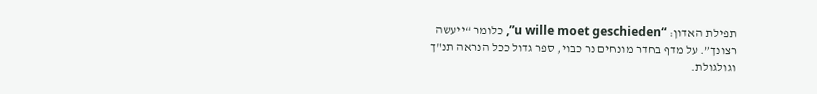תפילת האדון: “u wille moet geschieden”, כלומר “ייעשה רצונך”. על מדף בחדר מונחים נר כבוי, ספר גדול ככל הנראה תנ"ך וגולגולת.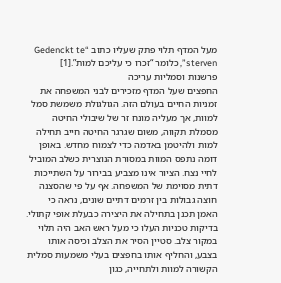מעל המדף תלוי פתק שעליו כתוב “Gedenckt te sterven”, כלומר “זכרו כי עליכם למות”.[1]
פרשנות וסמליות עריכה
החפצים שעל המדף מזכירים לבני המשפחה את זמניות החיים בעולם הזה. הגולגולת משמשת סמל למוות, אך מעליה מונח זר של שיבולי החיטה מסמלת תקווה, משום שגרגר החיטה חייב תחילה למות ולהיטמן באדמה כדי לצמוח מחדש. באופן דומה נתפס המוות במסורת הנוצרית כשלב המוביל לחיי נצח. הציור אינו מצביע בבירור על השתייכות דתית מסוימת של המשפחה. אף על פי שהסצנה חוצה גבולות בין זרמים דתיים שונים, נראה כי האמן תכנן בתחילה את היצירה כבעלת אופי קתולי. בדיקות טכניות העלו כי מעל ראש האב היה תלוי במקור צלב. סטיין הסיר את הצלב וכיסה אותו בצבע, והחליף אותו בחפצים בעלי משמעות סמלית הקשורה למוות ולתחייה, כגון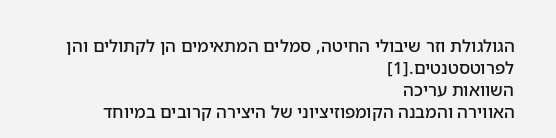הגולגולת וזר שיבולי החיטה, סמלים המתאימים הן לקתולים והן לפרוטסטנטים.[1]
השוואות עריכה
האווירה והמבנה הקומפוזיציוני של היצירה קרובים במיוחד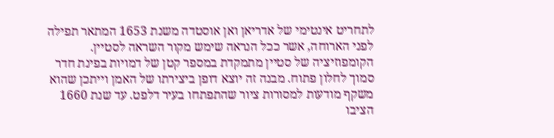לתחריט אינטימי של אדריאן ואן אוסטדה משנת 1653 המתאר תפילה לפני הארוחה, אשר ככל הנראה שימש מקור השראה לסטיין. הקומפוזיציה של סטיין מתמקדת במספר קטן של דמויות בפינת חדר סמוך לחלון פתוח. מבנה זה יוצא דופן ביצירתו של האמן וייתכן שהוא משקף מודעות למסורות ציור שהתפתחו בעיר דלפט. עד שנת 1660 הציבו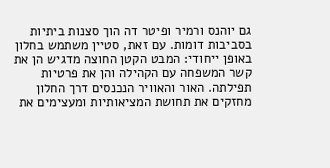גם יוהנס ורמיר ופיטר דה הוך סצנות ביתיות בסביבות דומות. עם זאת, סטיין משתמש בחלון באופן ייחודי: המבט הקטן החוצה מדגיש הן את קשר המשפחה עם הקהילה והן את פרטיות תפילתה. האור והאוויר הנכנסים דרך החלון מחזקים את תחושת המציאותיות ומעצימים את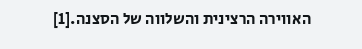האווירה הרצינית והשלווה של הסצנה.[1]